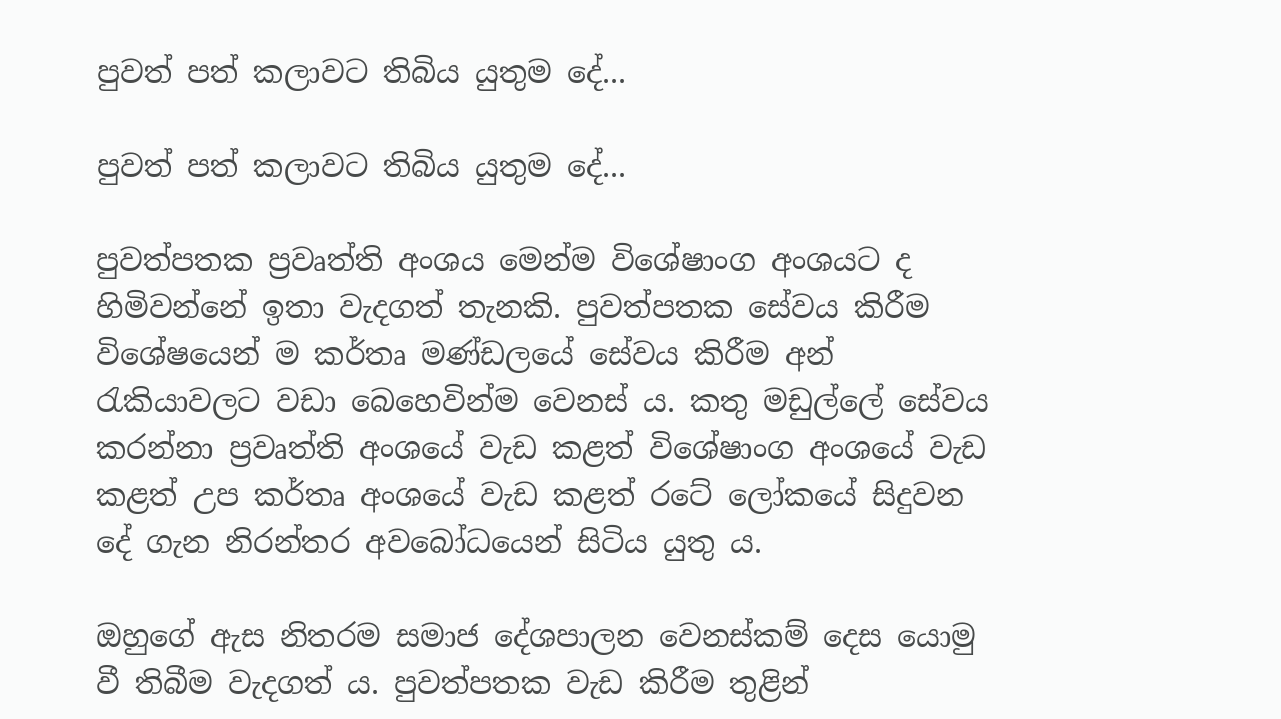පුවත් පත් කලාවට තිබිය යුතුම දේ...

පුවත් පත් කලාවට තිබිය යුතුම දේ...

පුවත්පතක ප්‍රවෘත්ති අංශය මෙන්ම විශේෂාංග අංශයට ද හිමිවන්නේ ඉතා වැදගත් තැනකි. පුවත්පතක සේවය කිරීම විශේෂයෙන් ම කර්තෘ මණ්ඩලයේ සේවය කිරීම අන් රැකියාවලට වඩා බෙහෙවින්ම වෙනස් ය. කතු මඩුල්ලේ සේවය කරන්නා ප්‍රවෘත්ති අංශයේ වැඩ කළත් විශේෂාංග අංශයේ වැඩ කළත් උප කර්තෘ අංශයේ වැඩ කළත් රටේ ලෝකයේ සිදුවන දේ ගැන නිරන්තර අවබෝධයෙන් සිටිය යුතු ය.

ඔහුගේ ඇස නිතරම සමාජ දේශපාලන වෙනස්කම් දෙස යොමු වී තිබීම වැදගත් ය. පුවත්පතක වැඩ කිරීම තුළින්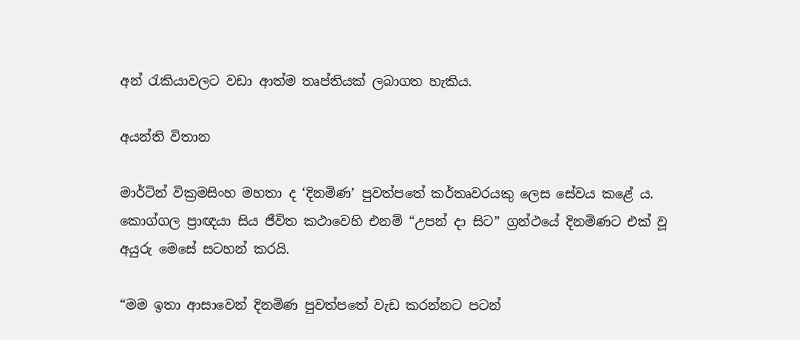අන් රැකියාවලට වඩා ආත්ම තෘප්තියක් ලබාගත හැකිය.

අයන්ති විතාන

මාර්ටින් වික්‍රමසිංහ මහතා ද ‘දිනමිණ’ පුවත්පතේ කර්තෘවරයකු ලෙස සේවය කළේ ය. කොග්ගල ප්‍රාඥයා සිය ජීවිත කථාවෙහි එනම් “උපන් දා සිට” ග්‍රන්ථයේ දිනමිණට එක් වූ අයුරු මෙසේ සටහන් කරයි.

“මම ඉතා ආසාවෙන් දිනමිණ පුවත්පතේ වැඩ කරන්නට පටන්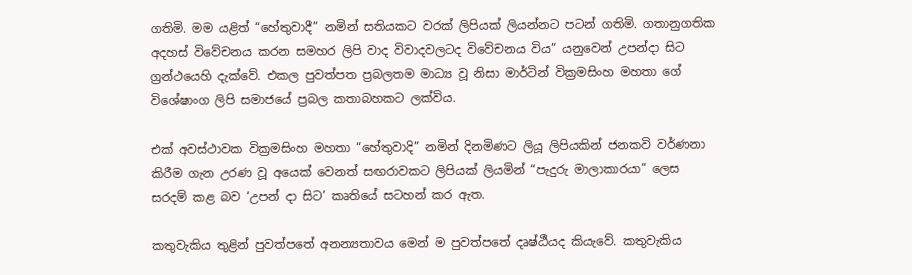ගතිමි. මම යළිත් “හේතුවාදී” නමින් සතියකට වරක් ලිපියක් ලියන්නට පටන් ගතිමි. ගතානුගතික අදහස් විවේචනය කරන සමහර ලිපි වාද විවාදවලටද විවේචනය විය” යනුවෙන් උපන්දා සිට ග්‍රන්ථයෙහි දැක්වේ. එකල පුවත්පත ප්‍රබලතම මාධ්‍ය වූ නිසා මාර්ටින් වික්‍රමසිංහ මහතා ගේ විශේෂාංග ලිපි සමාජයේ ප්‍රබල කතාබහකට ලක්විය.

එක් අවස්ථාවක වික්‍රමසිංහ මහතා “හේතුවාදි” නමින් දිනමිණට ලියූ ලිපියකින් ජනකවි වර්ණනා කිරීම ගැන උරණ වූ අයෙක් වෙනත් සඟරාවකට ලිපියක් ලියමින් “පැදුරු මාලාකාරයා” ලෙස සරදම් කළ බව ‘උපන් දා සිට’ කෘතියේ සටහන් කර ඇත.

කතුවැකිය තුළින් පුවත්පතේ අනන්‍යතාවය මෙන් ම පුවත්පතේ දෘෂ්ඨීයද කියැවේ. කතුවැකිය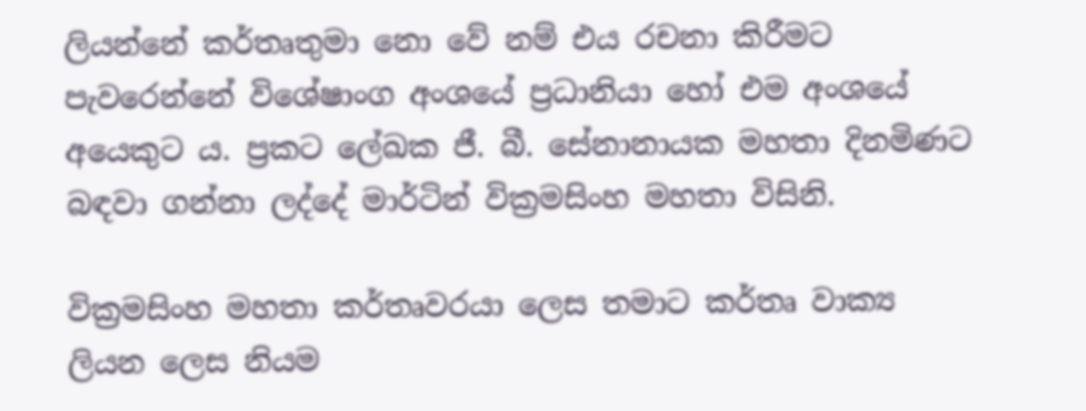ලියන්නේ කර්තෘතුමා නො වේ නම් එය රචනා කිරීමට පැවරෙන්නේ විශේෂාංග අංශයේ ප්‍රධානියා හෝ එම අංශයේ අයෙකුට ය. ප්‍රකට ලේඛක ජී. බී. සේනානායක මහතා දිනමිණට බඳවා ගන්නා ලද්දේ මාර්ටින් වික්‍රමසිංහ මහතා විසිනි.

වික්‍රමසිංහ මහතා කර්තෘවරයා ලෙස තමාට කර්තෘ වාක්‍ය ලියන ලෙස නියම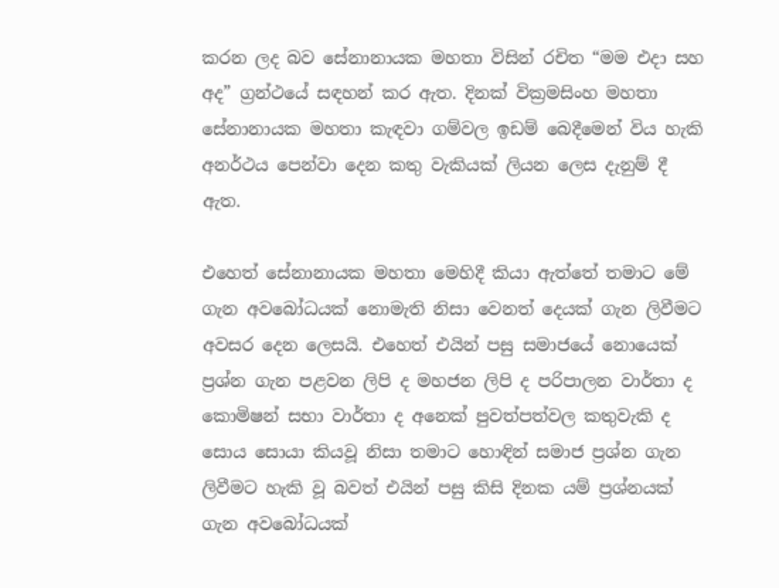කරන ලද බව සේනානායක මහතා විසින් රචිත “මම එදා සහ අද” ග්‍රන්ථයේ සඳහන් කර ඇත. දිනක් වික්‍රමසිංහ මහතා සේනානායක මහතා කැඳවා ගම්වල ඉඩම් බෙදීමෙන් විය හැකි අනර්ථය පෙන්වා දෙන කතු වැකියක් ලියන ලෙස දැනුම් දී ඇත.

එහෙත් සේනානායක මහතා මෙහිදී කියා ඇත්තේ තමාට මේ ගැන අවබෝධයක් නොමැති නිසා වෙනත් දෙයක් ගැන ලිවීමට අවසර දෙන ලෙසයි. එහෙත් එයින් පසු සමාජයේ නොයෙක් ප්‍රශ්න ගැන පළවන ලිපි ද මහජන ලිපි ද පරිපාලන වාර්තා ද කොමිෂන් සභා වාර්තා ද අනෙක් පුවත්පත්වල කතුවැකි ද සොය සොයා කියවූ නිසා තමාට හොඳින් සමාජ ප්‍රශ්න ගැන ලිවීමට හැකි වූ බවත් එයින් පසු කිසි දිනක යම් ප්‍රශ්නයක් ගැන අවබෝධයක්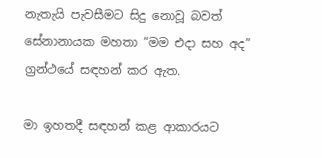නැතැයි පැවසීමට සිදු නොවූ බවත් සේනානායක මහතා “මම එදා සහ අද” ග්‍රන්ථයේ සඳහන් කර ඇත.

මා ඉහතදී සඳහන් කළ ආකාරයට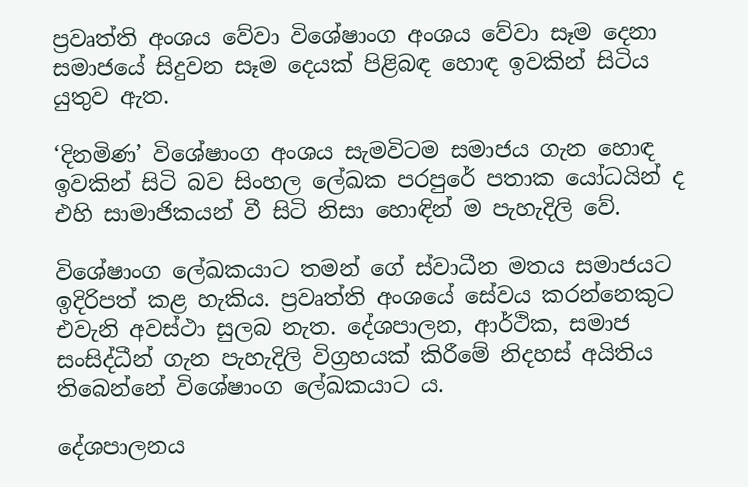ප්‍රවෘත්ති අංශය වේවා විශේෂාංග අංශය වේවා සෑම දෙනා සමාජයේ සිදුවන සෑම දෙයක් පිළිබඳ හොඳ ඉවකින් සිටිය යුතුව ඇත.

‘දිනමිණ’ විශේෂාංග අංශය සැමවිටම සමාජය ගැන හොඳ ඉවකින් සිටි බව සිංහල ලේඛක පරපුරේ පතාක යෝධයින් ද එහි සාමාජිකයන් වී සිටි නිසා හොඳින් ම පැහැදිලි වේ.

විශේෂාංග ලේඛකයාට තමන් ගේ ස්වාධීන මතය සමාජයට ඉදිරිපත් කළ හැකිය. ප්‍රවෘත්ති අංශයේ සේවය කරන්නෙකුට එවැනි අවස්ථා සුලබ නැත. දේශපාලන, ආර්ථික, සමාජ සංසිද්ධීන් ගැන පැහැදිලි විග්‍රහයක් කිරීමේ නිදහස් අයිතිය තිබෙන්නේ විශේෂාංග ලේඛකයාට ය.

දේශපාලනය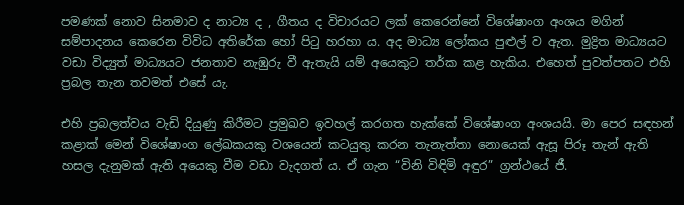පමණක් නොව සිනමාව ද නාට්‍ය ද , ගීතය ද විචාරයට ලක් කෙරෙන්නේ විශේෂාංග අංශය මගින් සම්පාදනය කෙරෙන විවිධ අතිරේක හෝ පිටු හරහා ය. අද මාධ්‍ය ලෝකය පුළුල් ව ඇත. මුද්‍රිත මාධ්‍යයට වඩා විද්‍යුත් මාධ්‍යයට ජනතාව නැඹුරු වී ඇතැයි යම් අයෙකුට තර්ක කළ හැකිය. එහෙත් පුවත්පතට එහි ප්‍රබල තැන තවමත් එසේ යැ.

එහි ප්‍රබලත්වය වැඩි දියුණු කිරීමට ප්‍රමුඛව ඉවහල් කරගත හැක්කේ විශේෂාංග අංශයයි. මා පෙර සඳහන් කළාක් මෙන් විශේෂාංග ලේඛකයකු වශයෙන් කටයුතු කරන තැනැත්තා නොයෙක් ඇසූ පිරූ තැන් ඇති හසල දැනුමක් ඇති අයෙකු වීම වඩා වැදගත් ය. ඒ ගැන “විනි විඳිමි අඳුර” ග්‍රන්ථයේ ජී.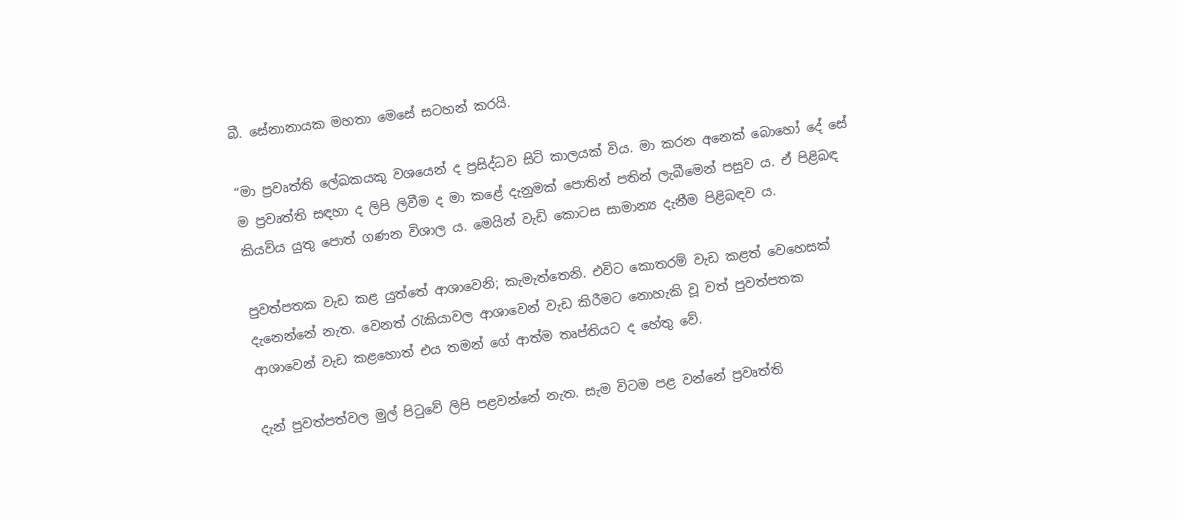බී. සේනානායක මහතා මෙසේ සටහන් කරයි.

“මා ප්‍රවෘත්ති ලේඛකයකු වශයෙන් ද ප්‍රසිද්ධව සිටි කාලයක් විය. මා කරන අනෙක් බොහෝ දේ සේ ම ප්‍රවෘත්ති සඳහා ද ලිපි ලිවීම ද මා කළේ දැනුමක් පොතින් පතින් ලැබීමෙන් පසුව ය. ඒ පිළිබඳ කියවිය යුතු පොත් ගණන විශාල ය. මෙයින් වැඩි කොටස සාමාන්‍ය දැනීම පිළිබඳව ය.

පුවත්පතක වැඩ කළ යුත්තේ ආශාවෙනි; කැමැත්තෙනි. එවිට කොතරම් වැඩ කළත් වෙහෙසක් දැනෙන්නේ නැත. වෙනත් රැකියාවල ආශාවෙන් වැඩ කිරීමට නොහැකි වූ වත් පුවත්පතක ආශාවෙන් වැඩ කළහොත් එය තමන් ගේ ආත්ම තෘප්තියට ද හේතු වේ.

දැන් පුවත්පත්වල මුල් පිටුවේ ලිපි පළවන්නේ නැත. සැම විටම පළ වන්නේ ප්‍රවෘත්ති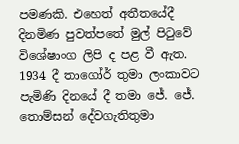පමණකි. එහෙත් අතීතයේදී දිනමිණ පුවත්පතේ මුල් පිටුවේ විශේෂාංග ලිපි ද පළ වී ඇත. 1934 දී තාගෝර් තුමා ලංකාවට පැමිණි දිනයේ දී තමා ජේ. ජේ. තොම්සන් දේවගැතිතුමා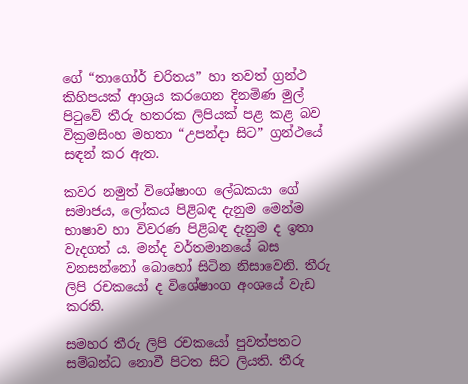ගේ “තාගෝර් චරිතය” හා තවත් ග්‍රන්ථ කිහිපයක් ආශ්‍රය කරගෙන දිනමිණ මුල් පිටුවේ තීරු හතරක ලිපියක් පළ කළ බව වික්‍රමසිංහ මහතා “උපන්දා සිට” ග්‍රන්ථයේ සඳන් කර ඇත.

කවර නමුත් විශේෂාංග ලේඛකයා ගේ සමාජය, ලෝකය පිළිබඳ දැනුම මෙන්ම භාෂාව හා විවරණ පිළිබඳ දැනුම ද ඉතා වැදගත් ය. මන්ද වර්තමානයේ බස වනසන්නෝ බොහෝ සිටින නිසාවෙනි. තීරු ලිපි රචකයෝ ද විශේෂාංග අංශයේ වැඩ කරති.

සමහර තීරු ලිපි රචකයෝ පුවත්පතට සම්බන්ධ නොවී පිටත සිට ලියති. තීරු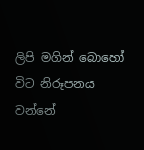ලිපි මගින් බොහෝ විට නිරූපනය වන්නේ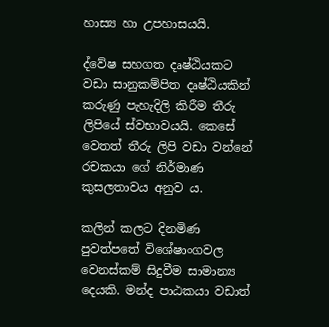හාස්‍ය හා උපහාසයයි.

ද්වේෂ සහගත දෘෂ්ඨියකට වඩා සානුකම්පිත දෘෂ්ඨියකින් කරුණු පැහැදිලි කිරීම තීරු ලිපියේ ස්වභාවයයි. කෙසේ වෙතත් තීරු ලිපි වඩා වන්නේ රචකයා ගේ නිර්මාණ කුසලතාවය අනුව ය.

කලින් කලට දිනමිණ පුවත්පතේ විශේෂාංගවල වෙනස්කම් සිදුවීම සාමාන්‍ය දෙයකි. මන්ද පාඨකයා වඩාත්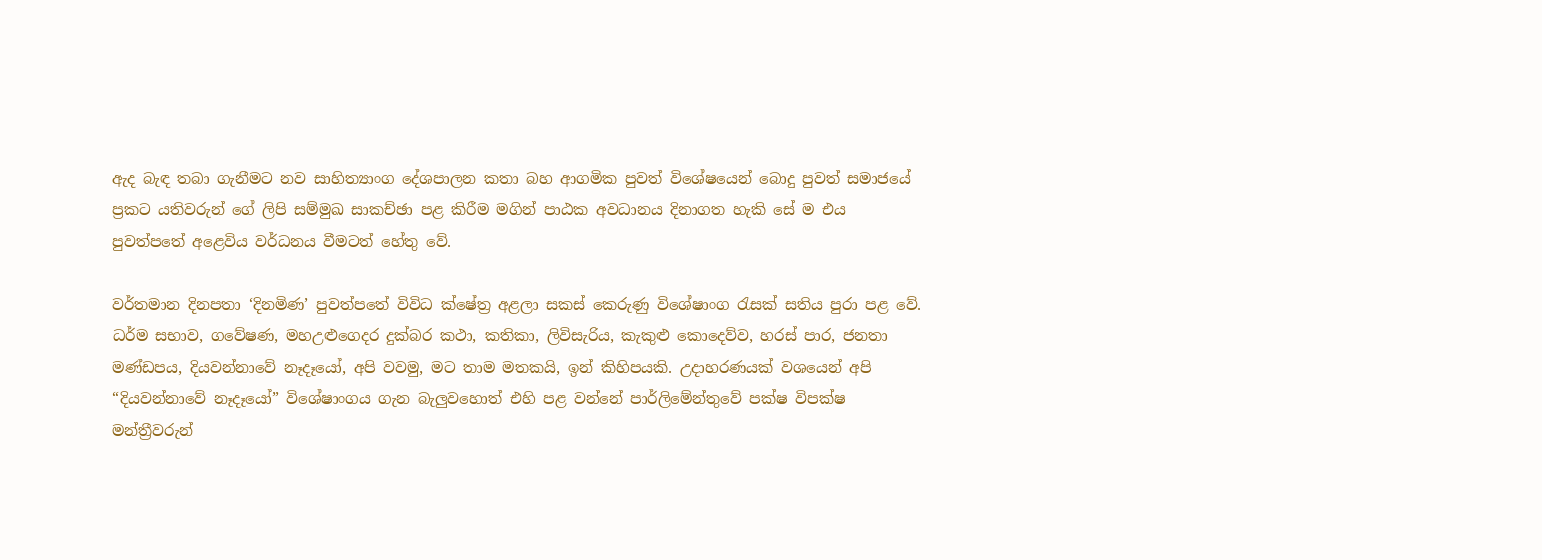ඇද බැඳ තබා ගැනීමට නව සාහිත්‍යාංග දේශපාලන කතා බහ ආගමික පුවත් විශේෂයෙන් බොදු පුවත් සමාජයේ ප්‍රකට යතිවරුන් ගේ ලිපි සම්මුඛ සාකච්ඡා පළ කිරීම මගින් පාඨක අවධානය දිනාගත හැකි සේ ම එය පුවත්පතේ අළෙවිය වර්ධනය වීමටත් හේතු වේ.

වර්තමාන දිනපතා ‘දිනමිණ’ පුවත්පතේ විවිධ ක්ෂේත්‍ර අළලා සකස් කෙරුණු විශේෂාංග රැසක් සතිය පුරා පළ වේ. ධර්ම සභාව, ගවේෂණ, මහඋළුගෙදර දුක්බර කථා, කතිකා, ලිවිසැරිය, කැකුළු කොදෙව්ව, හරස් පාර, ජනතා මණ්ඩපය, දියවන්නාවේ නෑදෑයෝ, අපි වවමු, මට තාම මතකයි, ඉන් කිහිපයකි. උදාහරණයක් වශයෙන් අපි “දියවන්නාවේ නෑදෑයෝ” විශේෂාංගය ගැන බැලුවහොත් එහි පළ වන්නේ පාර්ලිමේන්තුවේ පක්ෂ විපක්ෂ මන්ත්‍රීවරුන්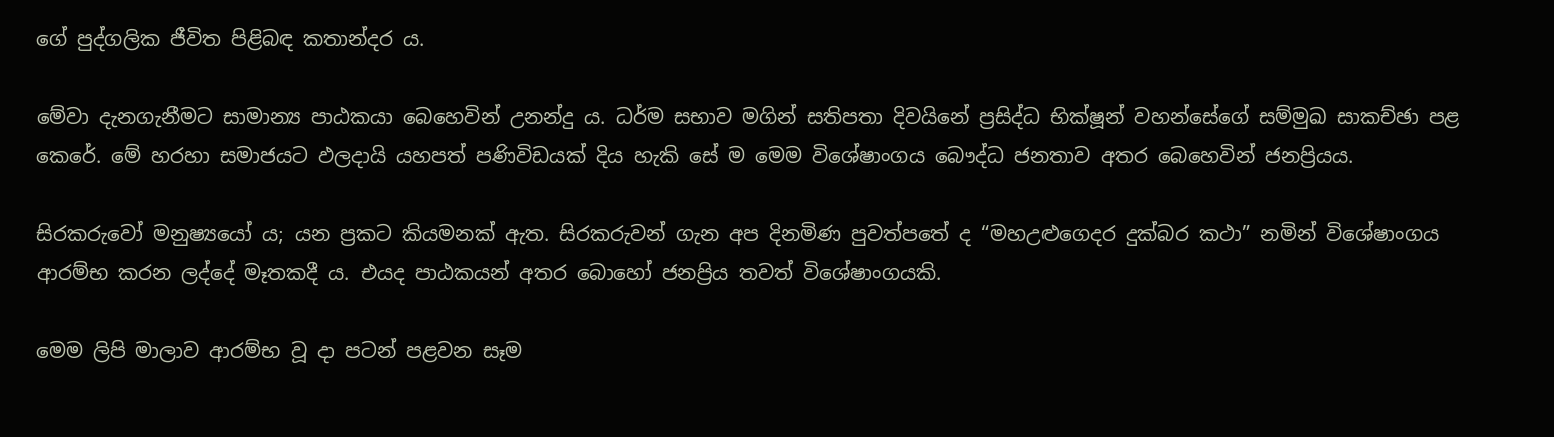ගේ පුද්ගලික ජීවිත පිළිබඳ කතාන්දර ය.

මේවා දැනගැනීමට සාමාන්‍ය පාඨකයා බෙහෙවින් උනන්දු ය. ධර්ම සභාව මගින් සතිපතා දිවයිනේ ප්‍රසිද්ධ භික්ෂූන් වහන්සේගේ සම්මුඛ සාකච්ඡා පළ කෙරේ. මේ හරහා සමාජයට ඵලදායි යහපත් පණිවිඩයක් දිය හැකි සේ ම මෙම විශේෂාංගය බෞද්ධ ජනතාව අතර බෙහෙවින් ජනප්‍රියය.

සිරකරුවෝ මනුෂ්‍යයෝ ය; යන ප්‍රකට කියමනක් ඇත. සිරකරුවන් ගැන අප දිනමිණ පුවත්පතේ ද “මහඋළුගෙදර දුක්බර කථා” නමින් විශේෂාංගය ආරම්භ කරන ලද්දේ මෑතකදී ය. එයද පාඨකයන් අතර බොහෝ ජනප්‍රිය තවත් විශේෂාංගයකි.

මෙම ලිපි මාලාව ආරම්භ වූ දා පටන් පළවන සෑම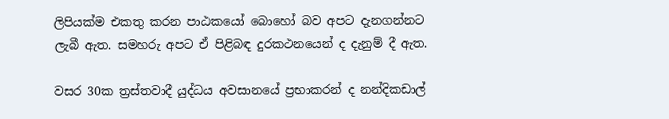ලිපියක්ම එකතු කරන පාඨකයෝ බොහෝ බව අපට දැනගන්නට ලැබී ඇත. සමහරු අපට ඒ පිළිබඳ දුරකථනයෙන් ද දැනුම් දී ඇත.

වසර 30ක ත්‍රස්තවාදී යුද්ධය අවසානයේ ප්‍රභාකරන් ද නන්දිකඩාල්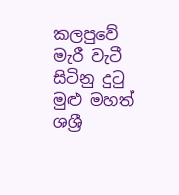කලපුවේ මැරී වැටී සිටිනු දුටු මුළු මහත් ශශ්‍රී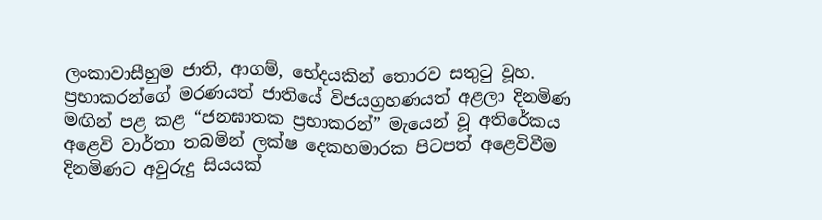ලංකාවාසීහුම ජාති, ආගම්, භේදයකින් තොරව සතුටු වූහ. ප්‍රභාකරන්ගේ මරණයත් ජාතියේ විජයග්‍රහණයත් අළලා දිනමිණ මඟින් පළ කළ “ජනඝාතක ප්‍රභාකරන්” මැයෙන් වූ අතිරේකය අළෙවි වාර්තා තබමින් ලක්ෂ දෙකහමාරක පිටපත් අළෙවිවීම දිනමිණට අවුරුදු සියයක්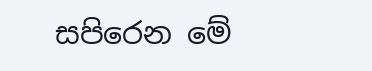සපිරෙන මේ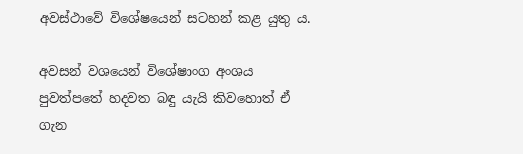අවස්ථාවේ විශේෂයෙන් සටහන් කළ යුතු ය.

අවසන් වශයෙන් විශේෂාංග අංශය පුවත්පතේ හදවත බඳු යැයි කිවහොත් ඒ ගැන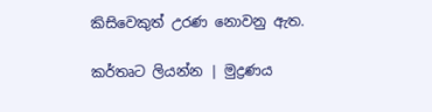කිසිවෙකුත් උරණ නොවනු ඇත.

කර්තෘට ලියන්න | මුද්‍රණය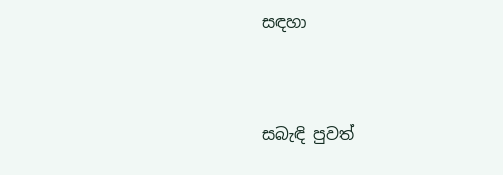සඳහා


සබැඳි පුවත්